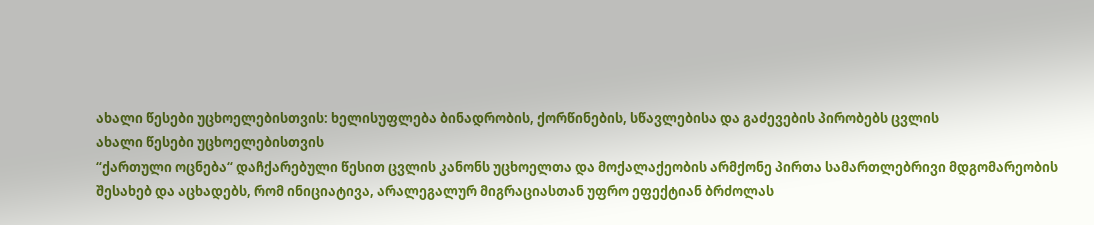ახალი წესები უცხოელებისთვის: ხელისუფლება ბინადრობის, ქორწინების, სწავლებისა და გაძევების პირობებს ცვლის
ახალი წესები უცხოელებისთვის
“ქართული ოცნება“ დაჩქარებული წესით ცვლის კანონს უცხოელთა და მოქალაქეობის არმქონე პირთა სამართლებრივი მდგომარეობის შესახებ და აცხადებს, რომ ინიციატივა, არალეგალურ მიგრაციასთან უფრო ეფექტიან ბრძოლას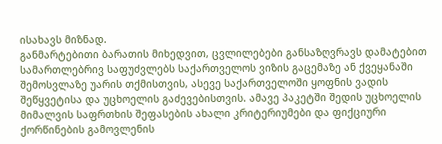ისახავს მიზნად.
განმარტებითი ბარათის მიხედვით, ცვლილებები განსაზღვრავს დამატებით სამართლებრივ საფუძვლებს საქართველოს ვიზის გაცემაზე ან ქვეყანაში შემოსვლაზე უარის თქმისთვის, ასევე საქართველოში ყოფნის ვადის შეწყვეტისა და უცხოელის გაძევებისთვის. ამავე პაკეტში შედის უცხოელის მიმალვის საფრთხის შეფასების ახალი კრიტერიუმები და ფიქციური ქორწინების გამოვლენის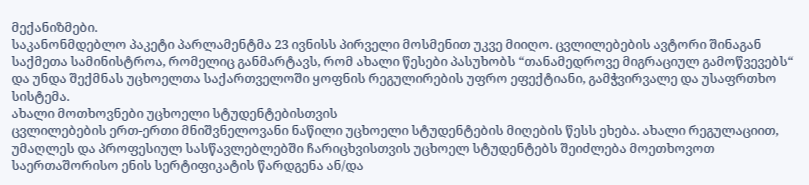მექანიზმები.
საკანონმდებლო პაკეტი პარლამენტმა 23 ივნისს პირველი მოსმენით უკვე მიიღო. ცვლილებების ავტორი შინაგან საქმეთა სამინისტროა, რომელიც განმარტავს, რომ ახალი წესები პასუხობს “თანამედროვე მიგრაციულ გამოწვევებს“ და უნდა შექმნას უცხოელთა საქართველოში ყოფნის რეგულირების უფრო ეფექტიანი, გამჭვირვალე და უსაფრთხო სისტემა.
ახალი მოთხოვნები უცხოელი სტუდენტებისთვის
ცვლილებების ერთ-ერთი მნიშვნელოვანი ნაწილი უცხოელი სტუდენტების მიღების წესს ეხება. ახალი რეგულაციით, უმაღლეს და პროფესიულ სასწავლებლებში ჩარიცხვისთვის უცხოელ სტუდენტებს შეიძლება მოეთხოვოთ საერთაშორისო ენის სერტიფიკატის წარდგენა ან/და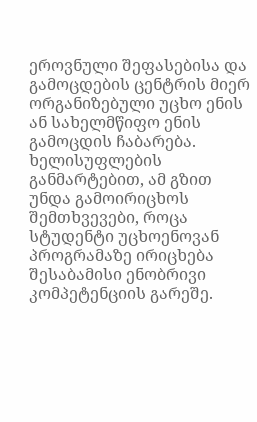ეროვნული შეფასებისა და გამოცდების ცენტრის მიერ ორგანიზებული უცხო ენის ან სახელმწიფო ენის გამოცდის ჩაბარება.
ხელისუფლების განმარტებით, ამ გზით უნდა გამოირიცხოს შემთხვევები, როცა სტუდენტი უცხოენოვან პროგრამაზე ირიცხება შესაბამისი ენობრივი კომპეტენციის გარეშე.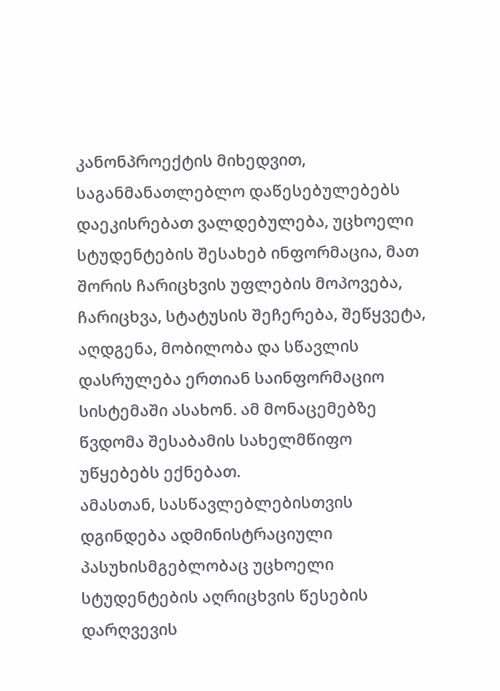კანონპროექტის მიხედვით, საგანმანათლებლო დაწესებულებებს დაეკისრებათ ვალდებულება, უცხოელი სტუდენტების შესახებ ინფორმაცია, მათ შორის ჩარიცხვის უფლების მოპოვება, ჩარიცხვა, სტატუსის შეჩერება, შეწყვეტა, აღდგენა, მობილობა და სწავლის დასრულება ერთიან საინფორმაციო სისტემაში ასახონ. ამ მონაცემებზე წვდომა შესაბამის სახელმწიფო უწყებებს ექნებათ.
ამასთან, სასწავლებლებისთვის დგინდება ადმინისტრაციული პასუხისმგებლობაც უცხოელი სტუდენტების აღრიცხვის წესების დარღვევის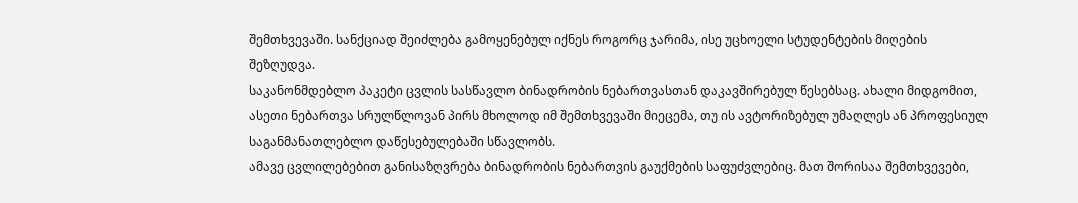შემთხვევაში. სანქციად შეიძლება გამოყენებულ იქნეს როგორც ჯარიმა, ისე უცხოელი სტუდენტების მიღების შეზღუდვა.
საკანონმდებლო პაკეტი ცვლის სასწავლო ბინადრობის ნებართვასთან დაკავშირებულ წესებსაც. ახალი მიდგომით, ასეთი ნებართვა სრულწლოვან პირს მხოლოდ იმ შემთხვევაში მიეცემა, თუ ის ავტორიზებულ უმაღლეს ან პროფესიულ საგანმანათლებლო დაწესებულებაში სწავლობს.
ამავე ცვლილებებით განისაზღვრება ბინადრობის ნებართვის გაუქმების საფუძვლებიც. მათ შორისაა შემთხვევები,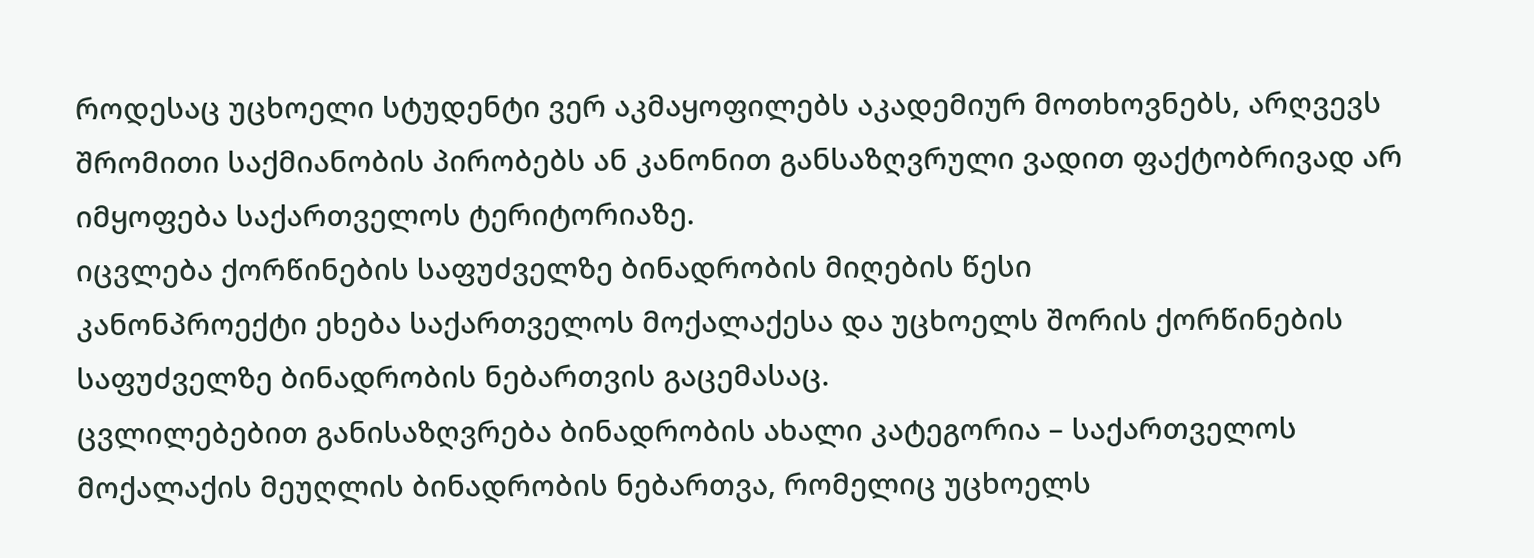როდესაც უცხოელი სტუდენტი ვერ აკმაყოფილებს აკადემიურ მოთხოვნებს, არღვევს შრომითი საქმიანობის პირობებს ან კანონით განსაზღვრული ვადით ფაქტობრივად არ იმყოფება საქართველოს ტერიტორიაზე.
იცვლება ქორწინების საფუძველზე ბინადრობის მიღების წესი
კანონპროექტი ეხება საქართველოს მოქალაქესა და უცხოელს შორის ქორწინების საფუძველზე ბინადრობის ნებართვის გაცემასაც.
ცვლილებებით განისაზღვრება ბინადრობის ახალი კატეგორია – საქართველოს მოქალაქის მეუღლის ბინადრობის ნებართვა, რომელიც უცხოელს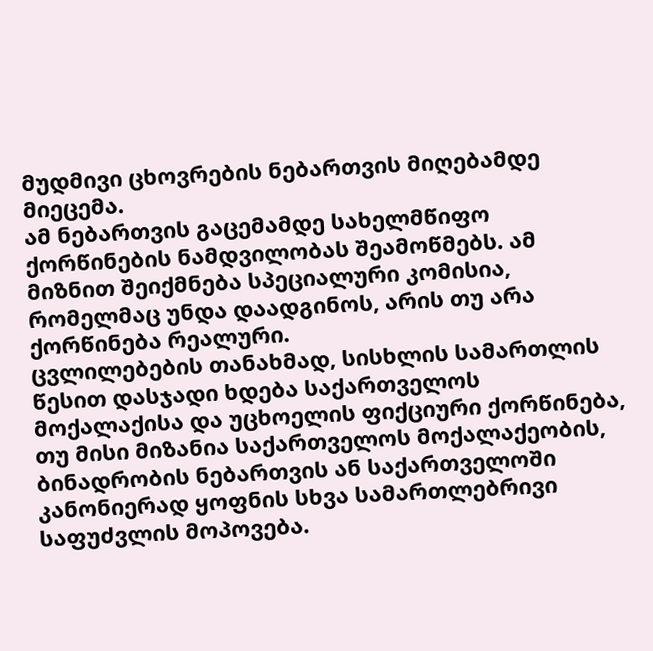მუდმივი ცხოვრების ნებართვის მიღებამდე მიეცემა.
ამ ნებართვის გაცემამდე სახელმწიფო ქორწინების ნამდვილობას შეამოწმებს. ამ მიზნით შეიქმნება სპეციალური კომისია, რომელმაც უნდა დაადგინოს, არის თუ არა ქორწინება რეალური.
ცვლილებების თანახმად, სისხლის სამართლის წესით დასჯადი ხდება საქართველოს მოქალაქისა და უცხოელის ფიქციური ქორწინება, თუ მისი მიზანია საქართველოს მოქალაქეობის, ბინადრობის ნებართვის ან საქართველოში კანონიერად ყოფნის სხვა სამართლებრივი საფუძვლის მოპოვება.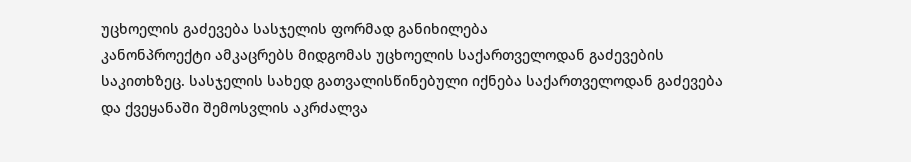უცხოელის გაძევება სასჯელის ფორმად განიხილება
კანონპროექტი ამკაცრებს მიდგომას უცხოელის საქართველოდან გაძევების საკითხზეც. სასჯელის სახედ გათვალისწინებული იქნება საქართველოდან გაძევება და ქვეყანაში შემოსვლის აკრძალვა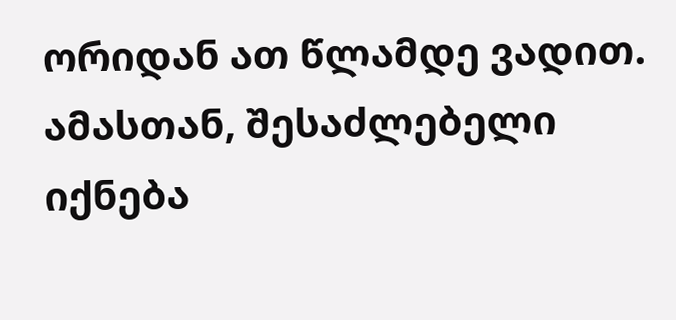ორიდან ათ წლამდე ვადით.
ამასთან, შესაძლებელი იქნება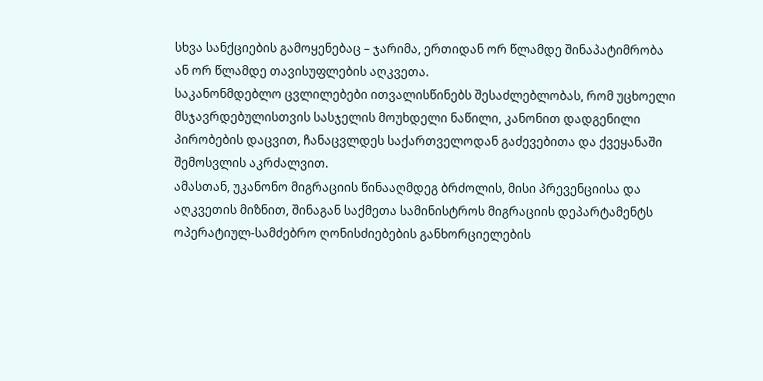სხვა სანქციების გამოყენებაც – ჯარიმა, ერთიდან ორ წლამდე შინაპატიმრობა ან ორ წლამდე თავისუფლების აღკვეთა.
საკანონმდებლო ცვლილებები ითვალისწინებს შესაძლებლობას, რომ უცხოელი მსჯავრდებულისთვის სასჯელის მოუხდელი ნაწილი, კანონით დადგენილი პირობების დაცვით, ჩანაცვლდეს საქართველოდან გაძევებითა და ქვეყანაში შემოსვლის აკრძალვით.
ამასთან, უკანონო მიგრაციის წინააღმდეგ ბრძოლის, მისი პრევენციისა და აღკვეთის მიზნით, შინაგან საქმეთა სამინისტროს მიგრაციის დეპარტამენტს ოპერატიულ-სამძებრო ღონისძიებების განხორციელების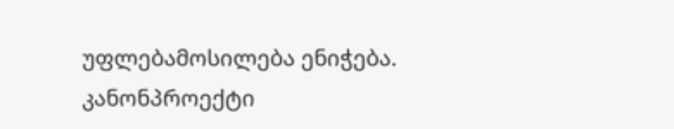უფლებამოსილება ენიჭება.
კანონპროექტი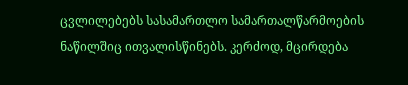ცვლილებებს სასამართლო სამართალწარმოების ნაწილშიც ითვალისწინებს. კერძოდ, მცირდება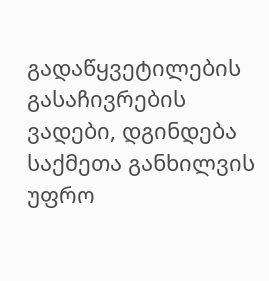გადაწყვეტილების გასაჩივრების ვადები, დგინდება საქმეთა განხილვის უფრო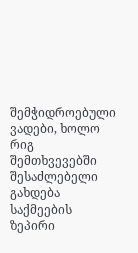შემჭიდროებული ვადები, ხოლო რიგ შემთხვევებში შესაძლებელი გახდება საქმეების ზეპირი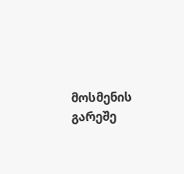მოსმენის გარეშე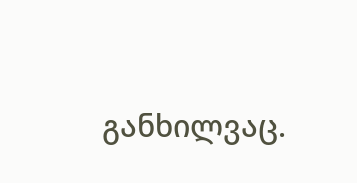განხილვაც.